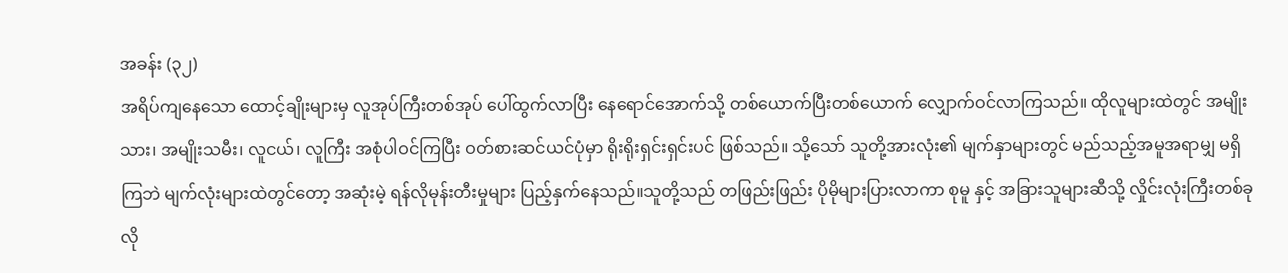အခန်း (၃၂)
အရိပ်ကျနေသော ထောင့်ချိုးများမှ လူအုပ်ကြီးတစ်အုပ် ပေါ်ထွက်လာပြီး နေရောင်အောက်သို့ တစ်ယောက်ပြီးတစ်ယောက် လျှောက်ဝင်လာကြသည်။ ထိုလူများထဲတွင် အမျိုးသား၊ အမျိုးသမီး၊ လူငယ်၊ လူကြီး အစုံပါဝင်ကြပြီး ဝတ်စားဆင်ယင်ပုံမှာ ရိုးရိုးရှင်းရှင်းပင် ဖြစ်သည်။ သို့သော် သူတို့အားလုံး၏ မျက်နှာများတွင် မည်သည့်အမူအရာမျှ မရှိကြဘဲ မျက်လုံးများထဲတွင်တော့ အဆုံးမဲ့ ရန်လိုမုန်းတီးမှုများ ပြည့်နှက်နေသည်။သူတို့သည် တဖြည်းဖြည်း ပိုမိုများပြားလာကာ စုမူ နှင့် အခြားသူများဆီသို့ လှိုင်းလုံးကြီးတစ်ခုလို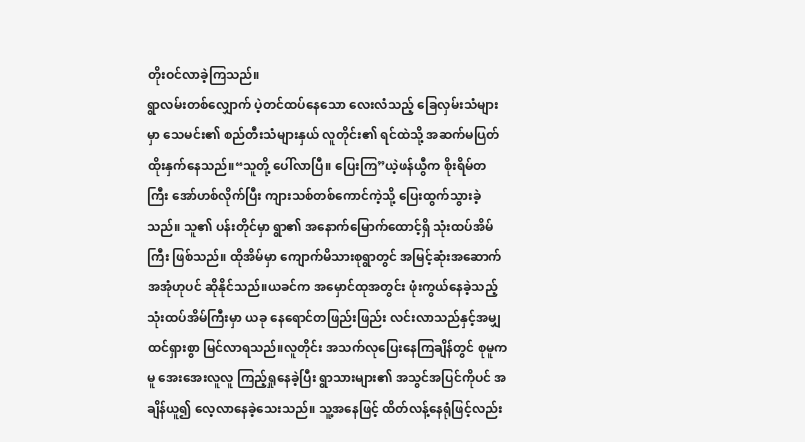တိုးဝင်လာခဲ့ကြသည်။
ရွာလမ်းတစ်လျှောက် ပဲ့တင်ထပ်နေသော လေးလံသည့် ခြေလှမ်းသံများမှာ သေမင်း၏ စည်တီးသံများနှယ် လူတိုင်း၏ ရင်ထဲသို့ အဆက်မပြတ် ထိုးနှက်နေသည်။“သူတို့ ပေါ်လာပြီ။ ပြေးကြ”ယဲ့ဖန်ယွီက စိုးရိမ်တကြီး အော်ဟစ်လိုက်ပြီး ကျားသစ်တစ်ကောင်ကဲ့သို့ ပြေးထွက်သွားခဲ့သည်။ သူ၏ ပန်းတိုင်မှာ ရွာ၏ အနောက်မြောက်ထောင့်ရှိ သုံးထပ်အိမ်ကြီး ဖြစ်သည်။ ထိုအိမ်မှာ ကျောက်မိသားစုရွာတွင် အမြင့်ဆုံးအဆောက်အအုံဟုပင် ဆိုနိုင်သည်။ယခင်က အမှောင်ထုအတွင်း ဖုံးကွယ်နေခဲ့သည့် သုံးထပ်အိမ်ကြီးမှာ ယခု နေရောင်တဖြည်းဖြည်း လင်းလာသည်နှင့်အမျှ ထင်ရှားစွာ မြင်လာရသည်။လူတိုင်း အသက်လုပြေးနေကြချိန်တွင် စုမူကမူ အေးအေးလူလူ ကြည့်ရှုနေခဲ့ပြီး ရွာသားများ၏ အသွင်အပြင်ကိုပင် အချိန်ယူ၍ လေ့လာနေခဲ့သေးသည်။ သူ့အနေဖြင့် ထိတ်လန့်နေရုံဖြင့်လည်း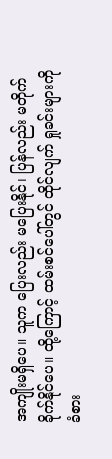အကျိုးမရှိပေ။ သူက ပြေးလည်း မပြေးနိုင်၊ ပြန်လည်း မတိုက်ခိုက်နိုင်ပေ။ ထို့ကြောင့် ထမ်းစင်ပေါ်တွင် ထိုင်လျက် ရှုခင်းများကို ခံစား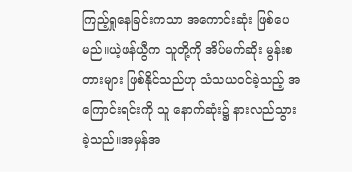ကြည့်ရှုနေခြင်းကသာ အကောင်းဆုံး ဖြစ်ပေမည်။ယဲ့ဖန်ယွီက သူတို့ကို အိပ်မက်ဆိုး မွန်းစတားများ ဖြစ်နိုင်သည်ဟု သံသယဝင်ခဲ့သည့် အကြောင်းရင်းကို သူ နောက်ဆုံး၌ နားလည်သွားခဲ့သည်။အမှန်အ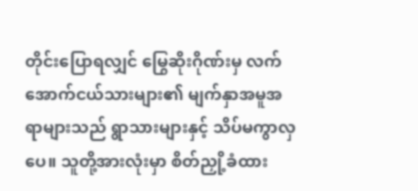တိုင်းပြောရလျှင် မြွေဆိုးဂိုဏ်းမှ လက်အောက်ငယ်သားများ၏ မျက်နှာအမူအရာများသည် ရွာသားများနှင့် သိပ်မကွာလှပေ။ သူတို့အားလုံးမှာ စိတ်ညှို့ခံထား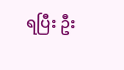ရပြီး ဦး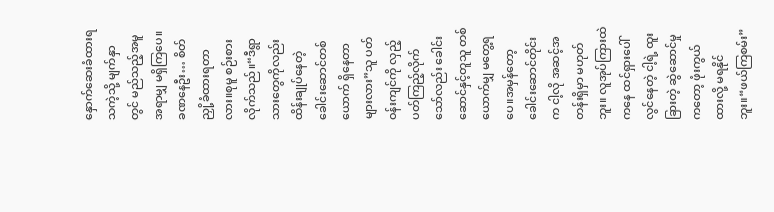နှောက်ဆေးခံထားရသကဲ့သို့ မျက်နှာတွင် မည်သည့်အမူအရာမျှ မရှိကြပေ။ခဏနေဦး… စိတ်ညှို့ခံထားရတာလား။စုမူ စဉ်းစားလိုက်သည်။“ဒီရွာသားတွေကိုလည်း ထိန်းချုပ်နေတဲ့ ခေါင်းဆောင်တစ်ယောက် ရှိနေတာများလား”သူ ပတ်ဝန်းကျင်ကို လှည့်ပတ်ကြည့်လိုက်သော်လည်း ခေါင်းဆောင်နှင့်တူသူ တစ်ယောက်မျှ မတွေ့ရပေ။အမှန်တော့ ခေါင်းဆောင်တိုင်းက ငါ့လို အဆင့်အတန်းရှိမှာ မဟုတ်ဘူး။ လူအုပ်ကြားထဲကနေ ထင်ရှားပေါ်လွင်နေတဲ့ ငါ့ရဲ့ ထူးခြားတဲ့ ဆွဲဆောင်မှုကတော့ ဖုံးကွယ်ထားလို့ မရနိုင်ဘူး။“ဖယ်ကြစမ်း”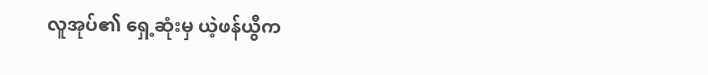လူအုပ်၏ ရှေ့ဆုံးမှ ယဲ့ဖန်ယွီက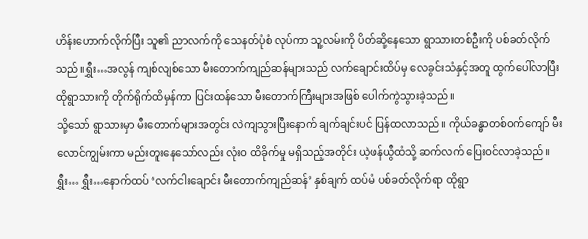ဟိန်းဟောက်လိုက်ပြီး သူ၏ ညာလက်ကို သေနတ်ပုံစံ လုပ်ကာ သူ့လမ်းကို ပိတ်ဆို့နေသော ရွာသားတစ်ဦးကို ပစ်ခတ်လိုက်သည်။ရွှီး…အလွန် ကျစ်လျစ်သော မီးတောက်ကျည်ဆန်များသည် လက်ချောင်းထိပ်မှ လေခွင်းသံနှင့်အတူ ထွက်ပေါ်လာပြီး ထိုရွာသားကို တိုက်ရိုက်ထိမှန်ကာ ပြင်းထန်သော မီးတောက်ကြီးများအဖြစ် ပေါက်ကွဲသွားခဲ့သည်။
သို့သော် ရွာသားမှာ မီးတောက်များအတွင်း လဲကျသွားပြီးနောက် ချက်ချင်းပင် ပြန်ထလာသည်။ ကိုယ်ခန္ဓာတစ်ဝက်ကျော် မီးလောင်ကျွမ်းကာ မည်းတူးနေသော်လည်း လုံးဝ ထိခိုက်မှု မရှိသည့်အတိုင်း ယဲ့ဖန်ယွီထံသို့ ဆက်လက် ပြေးဝင်လာခဲ့သည်။ရွှီး… ရွှီး…နောက်ထပ် ‘လက်ငါးချောင်း မီးတောက်ကျည်ဆန်’ နှစ်ချက် ထပ်မံ ပစ်ခတ်လိုက်ရာ ထိုရွာ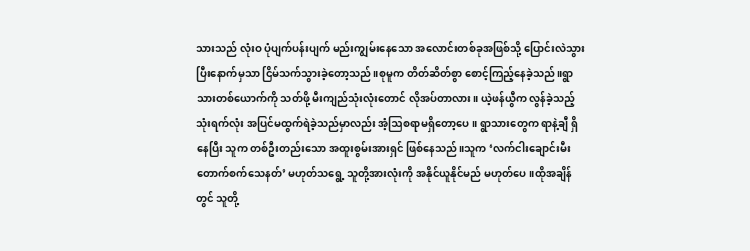သားသည် လုံးဝ ပုံပျက်ပန်းပျက် မည်းကျွမ်းနေသော အလောင်းတစ်ခုအဖြစ်သို့ ပြောင်းလဲသွားပြီးနောက်မှသာ ငြိမ်သက်သွားခဲ့တော့သည်။စုမူက တိတ်ဆိတ်စွာ စောင့်ကြည့်နေခဲ့သည်။ရွာသားတစ်ယောက်ကို သတ်ဖို့ မီးကျည်သုံးလုံးတောင် လိုအပ်တာလား။ ယဲ့ဖန်ယွီက လွန်ခဲ့သည့် သုံးရက်လုံး အပြင်မထွက်ရဲခဲ့သည်မှာလည်း အံ့ဩစရာမရှိတော့ပေ။ ရွာသားတွေက ရာနဲ့ချီ ရှိနေပြီး သူက တစ်ဦးတည်းသော အထူးစွမ်းအားရှင် ဖြစ်နေသည်။သူက ‘လက်ငါးချောင်းမီးတောက်စက်သေနတ်’ မဟုတ်သရွေ့ သူတို့အားလုံးကို အနိုင်ယူနိုင်မည် မဟုတ်ပေ။ထိုအချိန်တွင် သူတို့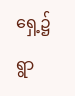ရှေ့၌ ရွာ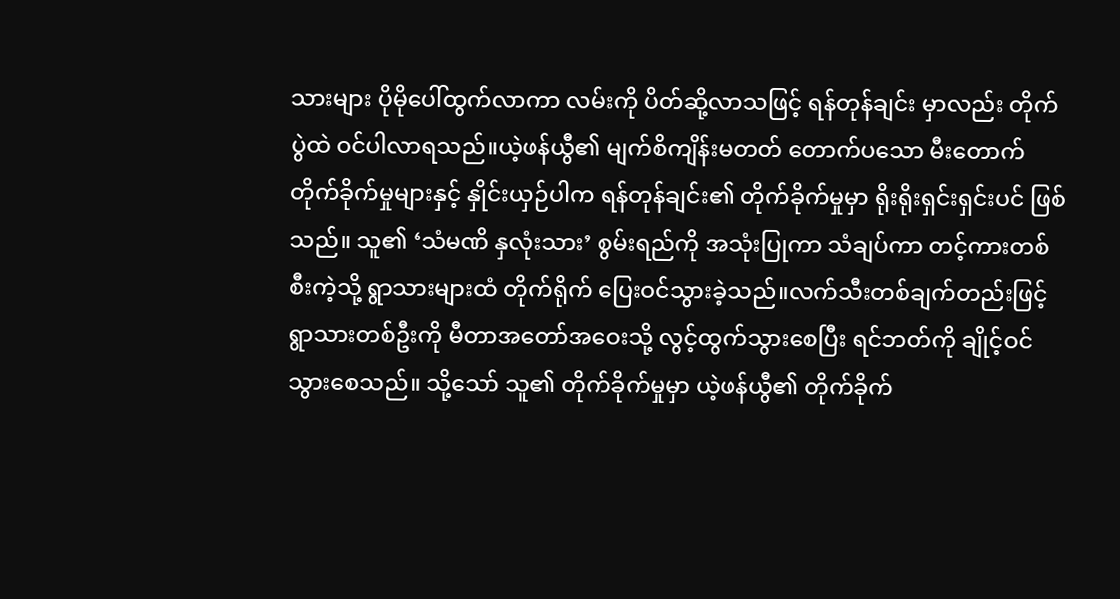သားများ ပိုမိုပေါ်ထွက်လာကာ လမ်းကို ပိတ်ဆို့လာသဖြင့် ရန်တုန်ချင်း မှာလည်း တိုက်ပွဲထဲ ဝင်ပါလာရသည်။ယဲ့ဖန်ယွီ၏ မျက်စိကျိန်းမတတ် တောက်ပသော မီးတောက် တိုက်ခိုက်မှုများနှင့် နှိုင်းယှဉ်ပါက ရန်တုန်ချင်း၏ တိုက်ခိုက်မှုမှာ ရိုးရိုးရှင်းရှင်းပင် ဖြစ်သည်။ သူ၏ ‘သံမဏိ နှလုံးသား’ စွမ်းရည်ကို အသုံးပြုကာ သံချပ်ကာ တင့်ကားတစ်စီးကဲ့သို့ ရွာသားများထံ တိုက်ရိုက် ပြေးဝင်သွားခဲ့သည်။လက်သီးတစ်ချက်တည်းဖြင့် ရွာသားတစ်ဦးကို မီတာအတော်အဝေးသို့ လွင့်ထွက်သွားစေပြီး ရင်ဘတ်ကို ချိုင့်ဝင်သွားစေသည်။ သို့သော် သူ၏ တိုက်ခိုက်မှုမှာ ယဲ့ဖန်ယွီ၏ တိုက်ခိုက်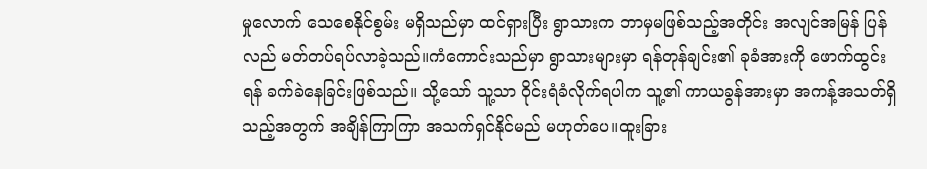မှုလောက် သေစေနိုင်စွမ်း မရှိသည်မှာ ထင်ရှားပြီး ရွာသားက ဘာမှမဖြစ်သည့်အတိုင်း အလျင်အမြန် ပြန်လည် မတ်တပ်ရပ်လာခဲ့သည်။ကံကောင်းသည်မှာ ရွာသားများမှာ ရန်တုန်ချင်း၏ ခုခံအားကို ဖောက်ထွင်းရန် ခက်ခဲနေခြင်းဖြစ်သည်။ သို့သော် သူ့သာ ဝိုင်းရံခံလိုက်ရပါက သူ့၏ ကာယခွန်အားမှာ အကန့်အသတ်ရှိသည့်အတွက် အချိန်ကြာကြာ အသက်ရှင်နိုင်မည် မဟုတ်ပေ။ထူးခြား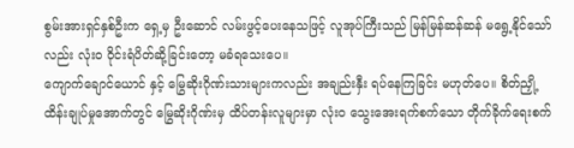စွမ်းအားရှင်နှစ်ဦးက ရှေ့မှ ဦးဆောင် လမ်းဖွင့်ပေးနေသဖြင့် လူအုပ်ကြီးသည် မြန်မြန်ဆန်ဆန် မရွေ့နိုင်သော်လည်း လုံးဝ ဝိုင်းရံပိတ်ဆို့ခြင်းတော့ မခံရသေးပေ။
ကျောက်ချောင်ယောင် နှင့် မြွေဆိုးဂိုဏ်းသားများကလည်း အချည်းနှီး ရပ်နေကြခြင်း မဟုတ်ပေ။ စိတ်ညှို့ထိန်းချုပ်မှုအောက်တွင် မြွေဆိုးဂိုဏ်းမှ ထိပ်တန်းလူများမှာ လုံးဝ သွေးအေးရက်စက်သော တိုက်ခိုက်ရေးစက်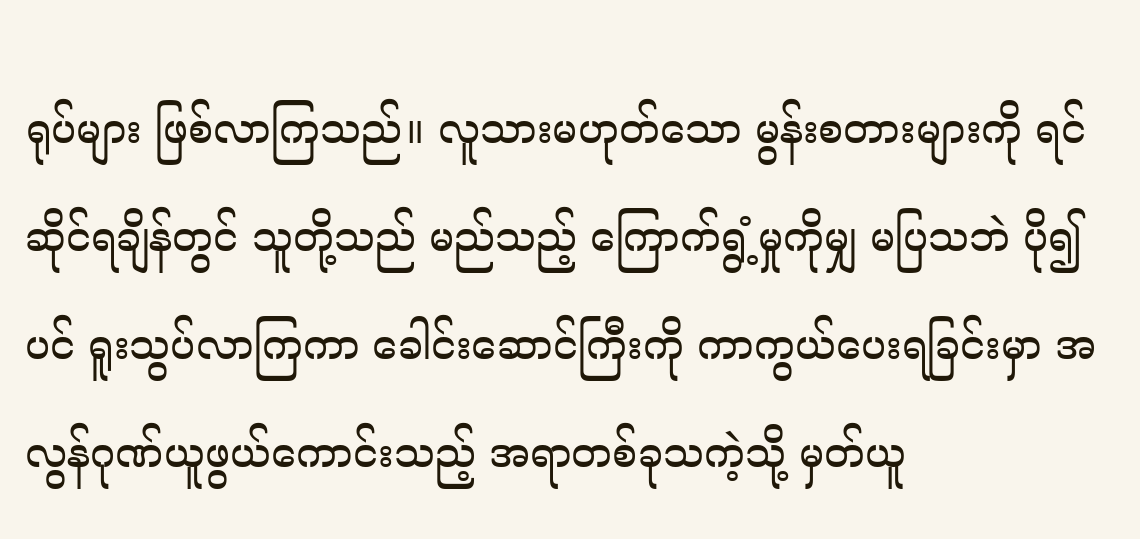ရုပ်များ ဖြစ်လာကြသည်။ လူသားမဟုတ်သော မွန်းစတားများကို ရင်ဆိုင်ရချိန်တွင် သူတို့သည် မည်သည့် ကြောက်ရွံ့မှုကိုမျှ မပြသဘဲ ပို၍ပင် ရူးသွပ်လာကြကာ ခေါင်းဆောင်ကြီးကို ကာကွယ်ပေးရခြင်းမှာ အလွန်ဂုဏ်ယူဖွယ်ကောင်းသည့် အရာတစ်ခုသကဲ့သို့ မှတ်ယူ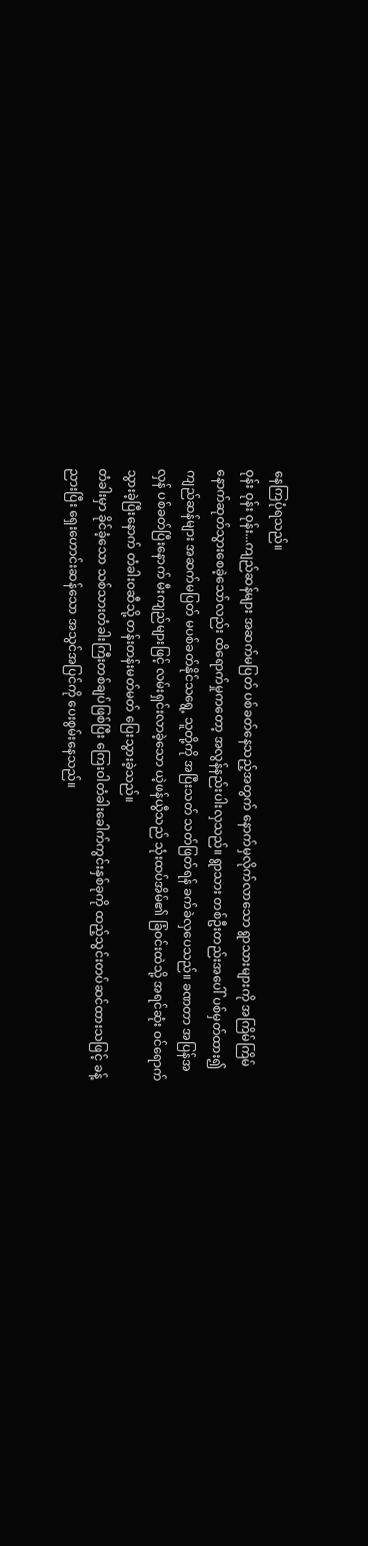နေကြပုံရသည်။
ဝုန်း ဝုန်း ဝုန်း...ကျည်ဆန်များ အဆက်မပြတ် ပစ်ခတ်နေသည့်အတွက် နောက်မှလိုက်လာသော ရွာသားများကို အကြိမ်ကြိမ် နောက်ဆုတ်သွားစေခဲ့သော်လည်း ထိရောက်မှုကတော့ အလွန်နည်းပါးလှသည်။ ရွာသား တစ်ဦးတည်းအပေါ် ပစ်မှတ်ထား၍ ကျည်ဆန်များ အဆက်မပြတ် မပစ်ခတ်နိုင်သရွေ့ သူတို့ကို အပြီးသတ် သတ်ဖြတ်ရန် ခက်ခဲလှပေသည်။ ခဏတာ အပြန်အလှန် ပစ်ခတ်ပြီးနောက် မီးကျည်များဖြင့် လမ်းရှင်းလာခဲ့သော ယဲ့ဖန်ယွီသည် သုံးထပ်အိမ်၏ ခြံဝင်းထဲသို့ အရင်ဆုံး ဝင်ရောက်သွားခဲ့ပြီးနောက် တံခါးဝဆီသို့ တန်းတန်းမတ်မတ် ပြေးသွားခဲ့သည်။
တံခါးမှာ ခိုင်ခံ့သော သစ်သားတံခါးကြီးတစ်ချပ်ဖြစ်ပြီး ကြေးဝါတံခါးခေါက်ကွင်းနှစ်ခုကို ထည့်သွင်းတပ်ဆင်ထားသဖြင့် ခန့်ညားပြီး ရှေးဟောင်းဆန်သော အသွင်အပြင်ကို ပေးစွမ်းနေသည်။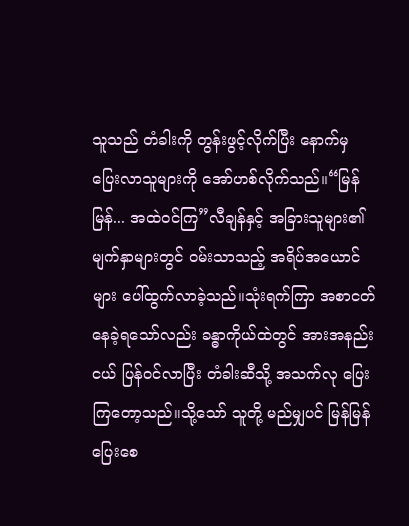သူသည် တံခါးကို တွန်းဖွင့်လိုက်ပြီး နောက်မှ ပြေးလာသူများကို အော်ဟစ်လိုက်သည်။“မြန်မြန်... အထဲဝင်ကြ”လီချန်နှင့် အခြားသူများ၏ မျက်နှာများတွင် ဝမ်းသာသည့် အရိပ်အယောင်များ ပေါ်ထွက်လာခဲ့သည်။သုံးရက်ကြာ အစာငတ်နေခဲ့ရသော်လည်း ခန္ဓာကိုယ်ထဲတွင် အားအနည်းငယ် ပြန်ဝင်လာပြီး တံခါးဆီသို့ အသက်လု ပြေးကြတော့သည်။သို့သော် သူတို့ မည်မျှပင် မြန်မြန်ပြေးစေ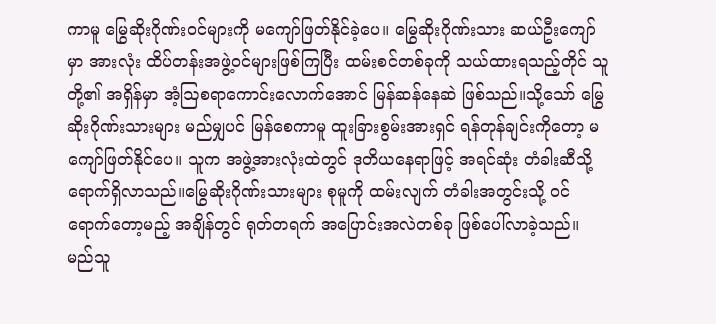ကာမူ မြွေဆိုးဂိုဏ်းဝင်များကို မကျော်ဖြတ်နိုင်ခဲ့ပေ။ မြွေဆိုးဂိုဏ်းသား ဆယ်ဦးကျော်မှာ အားလုံး ထိပ်တန်းအဖွဲ့ဝင်များဖြစ်ကြပြီး ထမ်းစင်တစ်ခုကို သယ်ထားရသည့်တိုင် သူတို့၏ အရှိန်မှာ အံ့ဩစရာကောင်းလောက်အောင် မြန်ဆန်နေဆဲ ဖြစ်သည်။သို့သော် မြွေဆိုးဂိုဏ်းသားများ မည်မျှပင် မြန်စေကာမူ ထူးခြားစွမ်းအားရှင် ရန်တုန်ချင်းကိုတော့ မကျော်ဖြတ်နိုင်ပေ။ သူက အဖွဲ့အားလုံးထဲတွင် ဒုတိယနေရာဖြင့် အရင်ဆုံး တံခါးဆီသို့ ရောက်ရှိလာသည်။မြွေဆိုးဂိုဏ်းသားများ စုမူကို ထမ်းလျက် တံခါးအတွင်းသို့ ဝင်ရောက်တော့မည့် အချိန်တွင် ရုတ်တရက် အပြောင်းအလဲတစ်ခု ဖြစ်ပေါ်လာခဲ့သည်။
မည်သူ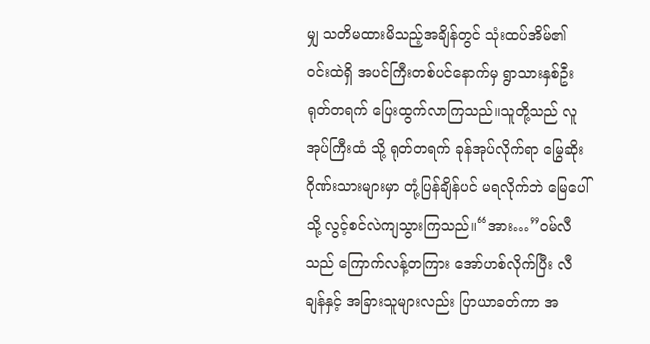မျှ သတိမထားမိသည့်အချိန်တွင် သုံးထပ်အိမ်၏ ဝင်းထဲရှိ အပင်ကြီးတစ်ပင်နောက်မှ ရွာသားနှစ်ဦး ရုတ်တရက် ပြေးထွက်လာကြသည်။သူတို့သည် လူအုပ်ကြီးထံ သို့ ရုတ်တရက် ခုန်အုပ်လိုက်ရာ မြွေဆိုးဂိုဏ်းသားများမှာ တုံ့ပြန်ချိန်ပင် မရလိုက်ဘဲ မြေပေါ်သို့ လွင့်စင်လဲကျသွားကြသည်။“အား…”ဝမ်လီသည် ကြောက်လန့်တကြား အော်ဟစ်လိုက်ပြီး လီချန်နှင့် အခြားသူများလည်း ပြာယာခတ်ကာ အ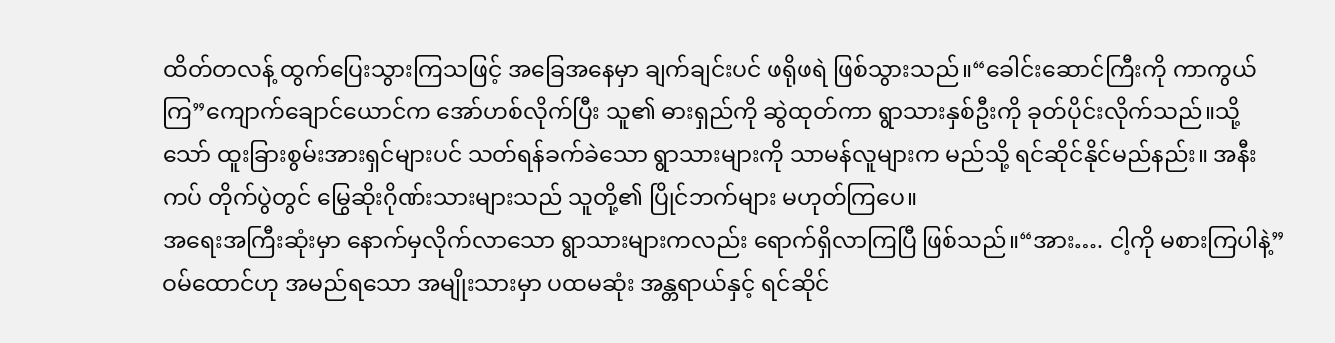ထိတ်တလန့် ထွက်ပြေးသွားကြသဖြင့် အခြေအနေမှာ ချက်ချင်းပင် ဖရိုဖရဲ ဖြစ်သွားသည်။“ခေါင်းဆောင်ကြီးကို ကာကွယ်ကြ”ကျောက်ချောင်ယောင်က အော်ဟစ်လိုက်ပြီး သူ၏ ဓားရှည်ကို ဆွဲထုတ်ကာ ရွာသားနှစ်ဦးကို ခုတ်ပိုင်းလိုက်သည်။သို့သော် ထူးခြားစွမ်းအားရှင်များပင် သတ်ရန်ခက်ခဲသော ရွာသားများကို သာမန်လူများက မည်သို့ ရင်ဆိုင်နိုင်မည်နည်း။ အနီးကပ် တိုက်ပွဲတွင် မြွေဆိုးဂိုဏ်းသားများသည် သူတို့၏ ပြိုင်ဘက်များ မဟုတ်ကြပေ။
အရေးအကြီးဆုံးမှာ နောက်မှလိုက်လာသော ရွာသားများကလည်း ရောက်ရှိလာကြပြီ ဖြစ်သည်။“အား…. ငါ့ကို မစားကြပါနဲ့”ဝမ်ထောင်ဟု အမည်ရသော အမျိုးသားမှာ ပထမဆုံး အန္တရာယ်နှင့် ရင်ဆိုင်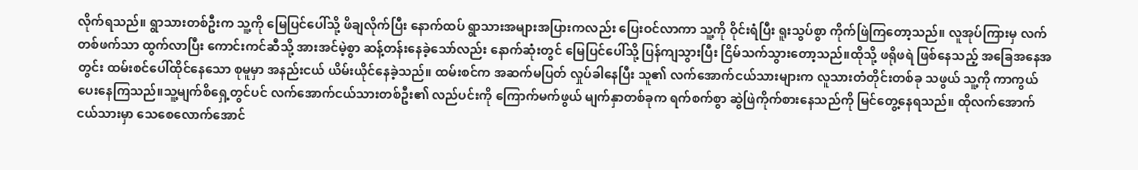လိုက်ရသည်။ ရွာသားတစ်ဦးက သူ့ကို မြေပြင်ပေါ်သို့ ဖိချလိုက်ပြီး နောက်ထပ် ရွာသားအများအပြားကလည်း ပြေးဝင်လာကာ သူ့ကို ဝိုင်းရံပြီး ရူးသွပ်စွာ ကိုက်ဖြဲကြတော့သည်။ လူအုပ်ကြားမှ လက်တစ်ဖက်သာ ထွက်လာပြီး ကောင်းကင်ဆီသို့ အားအင်မဲ့စွာ ဆန့်တန်းနေခဲ့သော်လည်း နောက်ဆုံးတွင် မြေပြင်ပေါ်သို့ ပြန်ကျသွားပြီး ငြိမ်သက်သွားတော့သည်။ထိုသို့ ဖရိုဖရဲ ဖြစ်နေသည့် အခြေအနေအတွင်း ထမ်းစင်ပေါ်ထိုင်နေသော စုမူမှာ အနည်းငယ် ယိမ်းယိုင်နေခဲ့သည်။ ထမ်းစင်က အဆက်မပြတ် လှုပ်ခါနေပြီး သူ၏ လက်အောက်ငယ်သားများက လူသားတံတိုင်းတစ်ခု သဖွယ် သူ့ကို ကာကွယ်ပေးနေကြသည်။သူ့မျက်စိရှေ့တွင်ပင် လက်အောက်ငယ်သားတစ်ဦး၏ လည်ပင်းကို ကြောက်မက်ဖွယ် မျက်နှာတစ်ခုက ရက်စက်စွာ ဆွဲဖြဲကိုက်စားနေသည်ကို မြင်တွေ့နေရသည်။ ထိုလက်အောက်ငယ်သားမှာ သေစေလောက်အောင်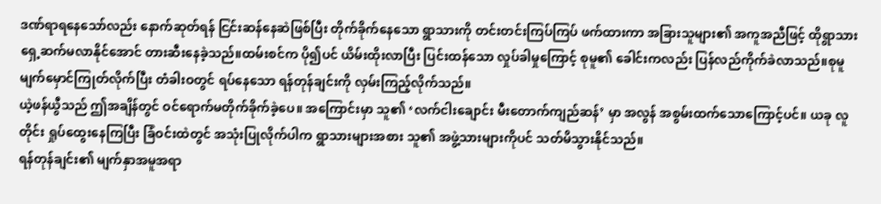ဒဏ်ရာရနေသော်လည်း နောက်ဆုတ်ရန် ငြင်းဆန်နေဆဲဖြစ်ပြီး တိုက်ခိုက်နေသော ရွာသားကို တင်းတင်းကြပ်ကြပ် ဖက်ထားကာ အခြားသူများ၏ အကူအညီဖြင့် ထိုရွာသား ရှေ့ဆက်မလာနိုင်အောင် တားဆီးနေခဲ့သည်။ထမ်းစင်က ပို၍ပင် ယိမ်းထိုးလာပြီး ပြင်းထန်သော လှုပ်ခါမှုကြောင့် စုမူ၏ ခေါင်းကလည်း ပြန်လည်ကိုက်ခဲလာသည်။စုမူ မျက်မှောင်ကြုတ်လိုက်ပြီး တံခါးဝတွင် ရပ်နေသော ရန်တုန်ချင်းကို လှမ်းကြည့်လိုက်သည်။
ယဲ့ဖန်ယွီသည် ဤအချိန်တွင် ဝင်ရောက်မတိုက်ခိုက်ခဲ့ပေ။ အကြောင်းမှာ သူ၏ ‘လက်ငါးချောင်း မီးတောက်ကျည်ဆန်’ မှာ အလွန် အစွမ်းထက်သောကြောင့်ပင်။ ယခု လူတိုင်း ရှုပ်ထွေးနေကြပြီး ခြံဝင်းထဲတွင် အသုံးပြုလိုက်ပါက ရွာသားများအစား သူ၏ အဖွဲ့သားများကိုပင် သတ်မိသွားနိုင်သည်။
ရန်တုန်ချင်း၏ မျက်နှာအမူအရာ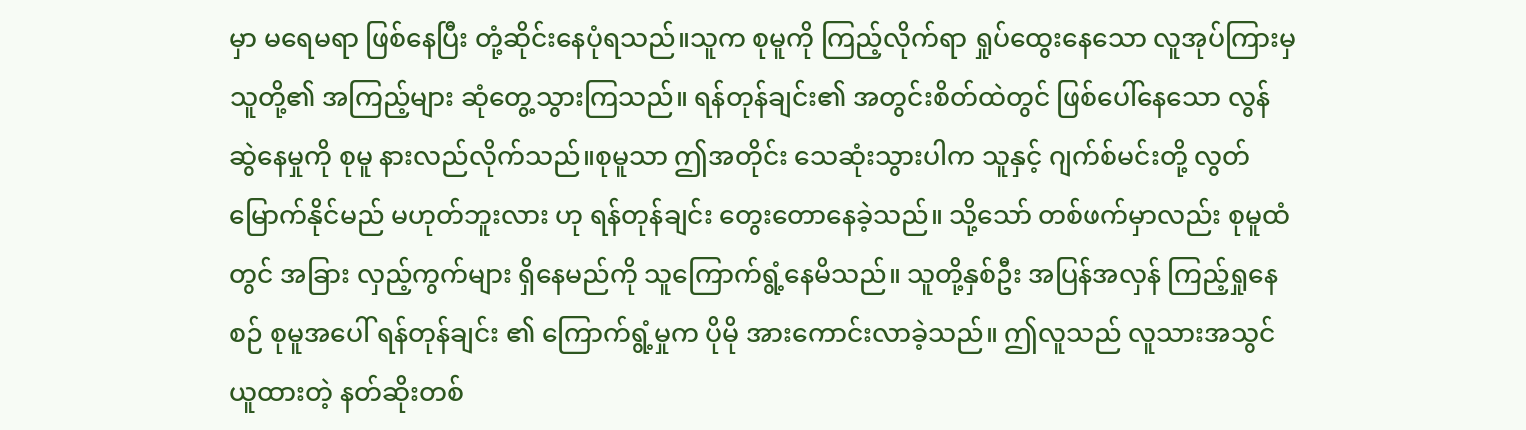မှာ မရေမရာ ဖြစ်နေပြီး တုံ့ဆိုင်းနေပုံရသည်။သူက စုမူကို ကြည့်လိုက်ရာ ရှုပ်ထွေးနေသော လူအုပ်ကြားမှ သူတို့၏ အကြည့်များ ဆုံတွေ့သွားကြသည်။ ရန်တုန်ချင်း၏ အတွင်းစိတ်ထဲတွင် ဖြစ်ပေါ်နေသော လွန်ဆွဲနေမှုကို စုမူ နားလည်လိုက်သည်။စုမူသာ ဤအတိုင်း သေဆုံးသွားပါက သူနှင့် ဂျက်စ်မင်းတို့ လွတ်မြောက်နိုင်မည် မဟုတ်ဘူးလား ဟု ရန်တုန်ချင်း တွေးတောနေခဲ့သည်။ သို့သော် တစ်ဖက်မှာလည်း စုမူထံတွင် အခြား လှည့်ကွက်များ ရှိနေမည်ကို သူကြောက်ရွံ့နေမိသည်။ သူတို့နှစ်ဦး အပြန်အလှန် ကြည့်ရှုနေစဉ် စုမူအပေါ် ရန်တုန်ချင်း ၏ ကြောက်ရွံ့မှုက ပိုမို အားကောင်းလာခဲ့သည်။ ဤလူသည် လူသားအသွင်ယူထားတဲ့ နတ်ဆိုးတစ်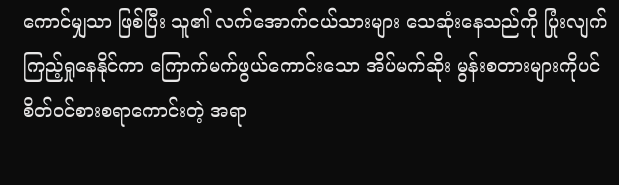ကောင်မျှသာ ဖြစ်ပြီး သူ၏ လက်အောက်ငယ်သားများ သေဆုံးနေသည်ကို ပြုံးလျက် ကြည့်ရှုနေနိုင်ကာ ကြောက်မက်ဖွယ်ကောင်းသော အိပ်မက်ဆိုး မွန်းစတားများကိုပင် စိတ်ဝင်စားစရာကောင်းတဲ့ အရာ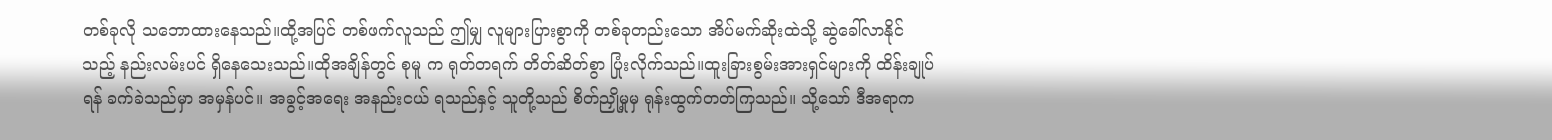တစ်ခုလို သဘောထားနေသည်။ထို့အပြင် တစ်ဖက်လူသည် ဤမျှ လူများပြားစွာကို တစ်ခုတည်းသော အိပ်မက်ဆိုးထဲသို့ ဆွဲခေါ်လာနိုင်သည့် နည်းလမ်းပင် ရှိနေသေးသည်။ထိုအချိန်တွင် စုမူ က ရုတ်တရက် တိတ်ဆိတ်စွာ ပြုံးလိုက်သည်။ထူးခြားစွမ်းအားရှင်များကို ထိန်းချုပ်ရန် ခက်ခဲသည်မှာ အမှန်ပင်။ အခွင့်အရေး အနည်းငယ် ရသည်နှင့် သူတို့သည် စိတ်ညှို့မှုမှ ရုန်းထွက်တတ်ကြသည်။ သို့သော် ဒီအရာက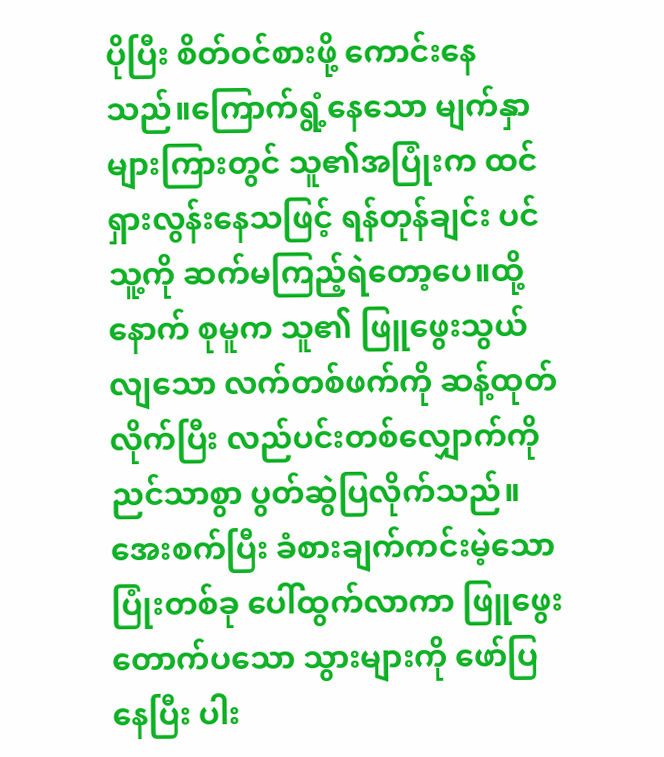ပိုပြီး စိတ်ဝင်စားဖို့ ကောင်းနေသည်။ကြောက်ရွံ့နေသော မျက်နှာများကြားတွင် သူ၏အပြုံးက ထင်ရှားလွန်းနေသဖြင့် ရန်တုန်ချင်း ပင် သူ့ကို ဆက်မကြည့်ရဲတော့ပေ။ထို့နောက် စုမူက သူ၏ ဖြူဖွေးသွယ်လျသော လက်တစ်ဖက်ကို ဆန့်ထုတ်လိုက်ပြီး လည်ပင်းတစ်လျှောက်ကို ညင်သာစွာ ပွတ်ဆွဲပြလိုက်သည်။အေးစက်ပြီး ခံစားချက်ကင်းမဲ့သော ပြုံးတစ်ခု ပေါ်ထွက်လာကာ ဖြူဖွေးတောက်ပသော သွားများကို ဖော်ပြနေပြီး ပါး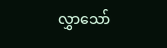လွှာသော်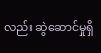လည်း ဆွဲဆောင်မှုရှိ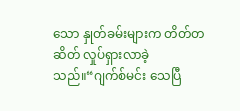သော နှုတ်ခမ်းများက တိတ်တဆိတ် လှုပ်ရှားလာခဲ့သည်။“ဂျက်စ်မင်း သေပြီ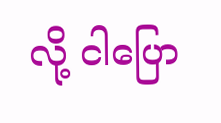လို့ ငါပြော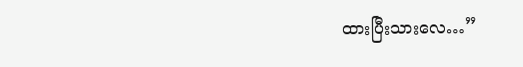ထားပြီးသားလေ…”